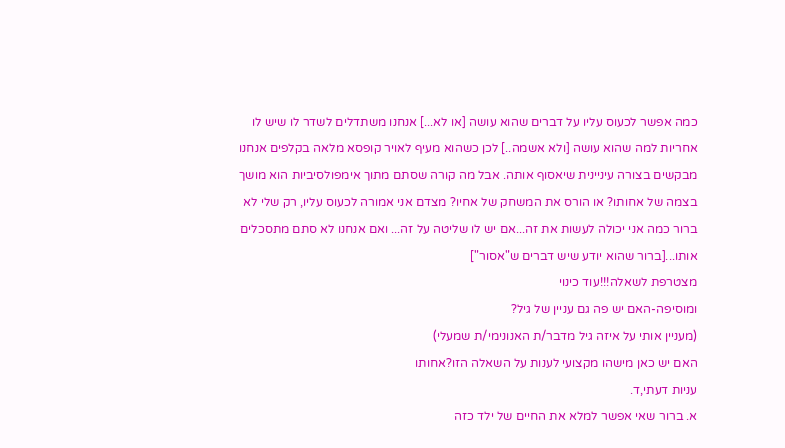כמה אפשר לכעוס עליו על דברים שהוא עושה [או לא...] אנחנו משתדלים לשדר לו שיש לו אחריות למה שהוא עושה [ולא אשמה..] לכן כשהוא מעיף לאויר קופסא מלאה בקלפים אנחנו מבקשים בצורה עיניינית שיאסוף אותה. אבל מה קורה שסתם מתוך אימפולסיביות הוא מושך בצמה של אחותו? או הורס את המשחק של אחיו? מצדם אני אמורה לכעוס עליו, רק שלי לא ברור כמה אני יכולה לעשות את זה...אם יש לו שליטה על זה... ואם אנחנו לא סתם מתסכלים אותו...[ברור שהוא יודע שיש דברים ש"אסור"]
מצטרפת לשאלה!!!עוד כינוי
ומוסיפה-האם יש פה גם עניין של גיל?
(מעניין אותי על איזה גיל מדבר/ת האנונימי/ת שמעלי)
האם יש כאן מישהו מקצועי לענות על השאלה הזו?אחותו
עניות דעתי,ד.
א. ברור שאי אפשר למלא את החיים של ילד כזה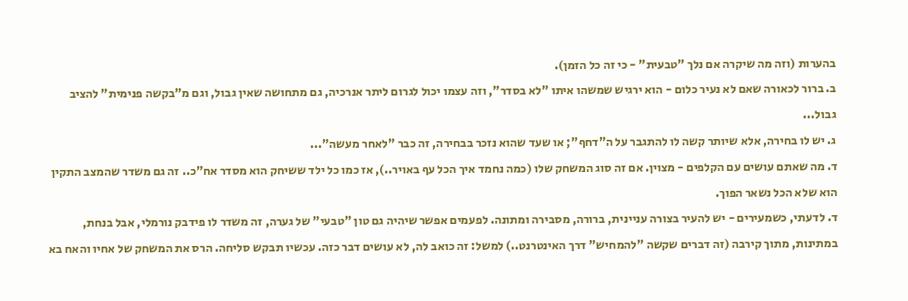בהערות (וזה מה שיקרה אם נלך "טבעית" - כי זה כל הזמן).
ב. ברור לכאורה שאם לא נעיר כלום - הוא ירגיש שמשהו איתו "לא בסדר", וזה עצמו יכול לגרום ליתר אנרכיה, גם מתחושה שאין גבול, וגם מ"בקשה פנימית" להציב גבול...
ג. יש לו בחירה, אלא שיותר קשה לו להתגבר על ה"דחף"; או שעד שהוא נזכר בבחירה, זה כבר "לאחר מעשה"...
ד. מה שאתם עושים עם הקלפים - מצוין. אם זה סוג המשחק שלו (כמה נחמד איך הכל עף באויר..), אז כמו כל ילד ששיחק הוא מסדר אח"כ.. זה גם משדר שהמצב התקין הוא שלא הכל נשאר הפוך.
ד. לדעתי, כשמעירים - יש להעיר בצורה עניינית, ברורה, מסבירה ומתונה. לפעמים אפשר שיהיה גם טון "טבעי" של גערה, זה משדר לו פידבק נורמלי, אבל בנחת, במתינות, מתוך קירבה (זה דברים שקשה "להמחיש" דרך האינטרנט..) למשל: זה כואב לה, לא עושים דבר כזה. עכשיו תבקש סליחה. הרס את המשחק של אחיו והאח בא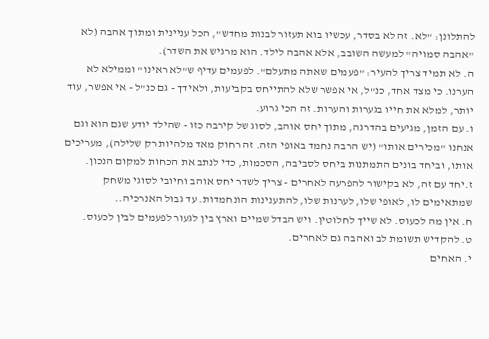להתלונן: "לא. זה לא בסדר, עכשיו בוא תעזור לבנות מחדש", הכל עניינית ומתוך אהבה (לא "אהבה סמויה" למעשה השובב, אלא אהבה לילד. הוא מרגיש את השדר).
ה. לא תמיד צריך להעיר: "פעמים שאתה מתעלם". לפעמים עדיף ש"לא ראינו" וממילא לא הערנו. כי מצד אחד, כנ"ל, אי אפשר שלא להתייחס בקביעות, ולאידך - גם כנ"ל - אי אפשר, עוד יותר, למלא את חייו בגערות והערות. זה הכי גרוע.
ו. עם הזמן, מגיעים בהדרגה, מתוך יחס אוהב, לסוג של קירבה כזו - שהילד יודע שגם הוא וגם אנחנו "מכירים אותו" (יש הרבה נחמד באופי הזה. זה רחוק מאד מלהיות רק שלילה), מעריכים אותו, וביחד בונים התמתנות ביחס לסביבה, הסכמות, כדי לנתב את הכחות למקום הנכון.
ז.יחד עם זה, לא בקישור להפרעה לאחרים - צריך לשדר יחס אוהב וחיובי לסוגי משחק שמתאימים לו, לאופי שלו, לערנות שלו, להתענינות הונחמדות. עד גבול האנרכיה..
ח. אין מה לכעוס. לא שייך לחלוטין. ויש הבדל שמיים וארץ בין לגעור לפעמים לבין לכעוס.
ט. להקדיש תשומת לב ואהבה גם לאחרים.
י. האחים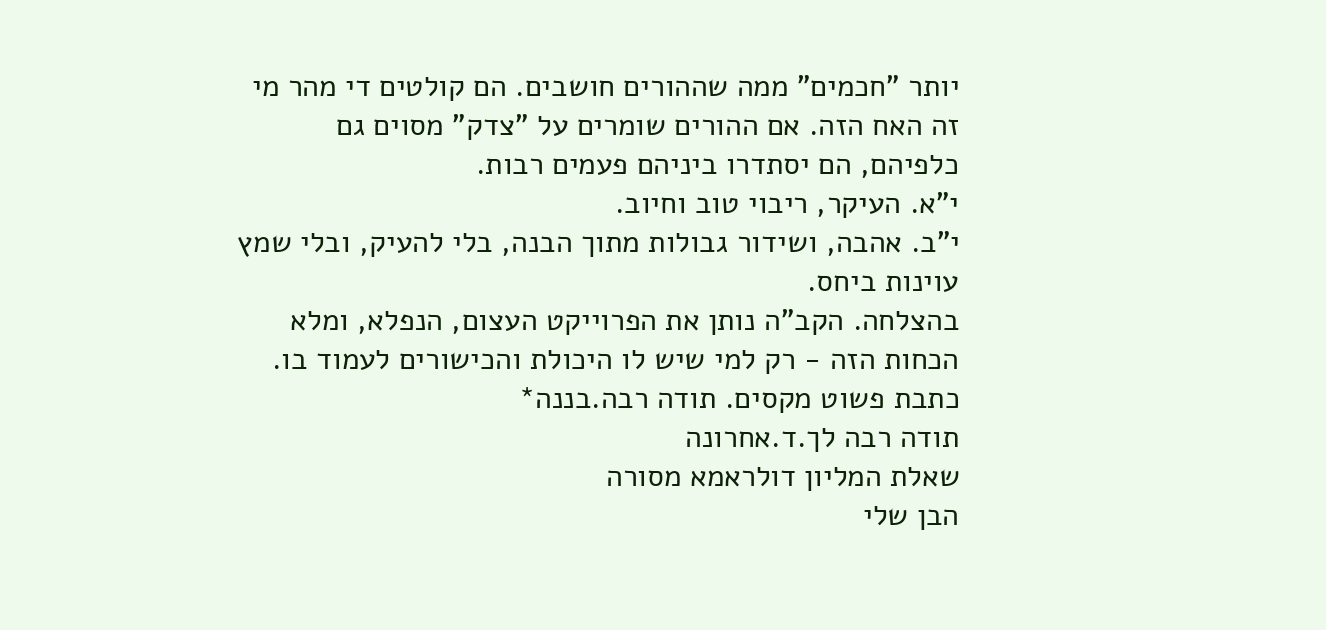יותר "חכמים" ממה שההורים חושבים. הם קולטים די מהר מי זה האח הזה. אם ההורים שומרים על "צדק" מסוים גם כלפיהם, הם יסתדרו ביניהם פעמים רבות.
י"א. העיקר, ריבוי טוב וחיוב.
י"ב. אהבה, ושידור גבולות מתוך הבנה, בלי להעיק, ובלי שמץ עוינות ביחס.
בהצלחה. הקב"ה נותן את הפרוייקט העצום, הנפלא, ומלא הכחות הזה - רק למי שיש לו היכולת והכישורים לעמוד בו.
כתבת פשוט מקסים. תודה רבה.בננה*
תודה רבה לך.ד.אחרונה
שאלת המליון דולראמא מסורה
הבן שלי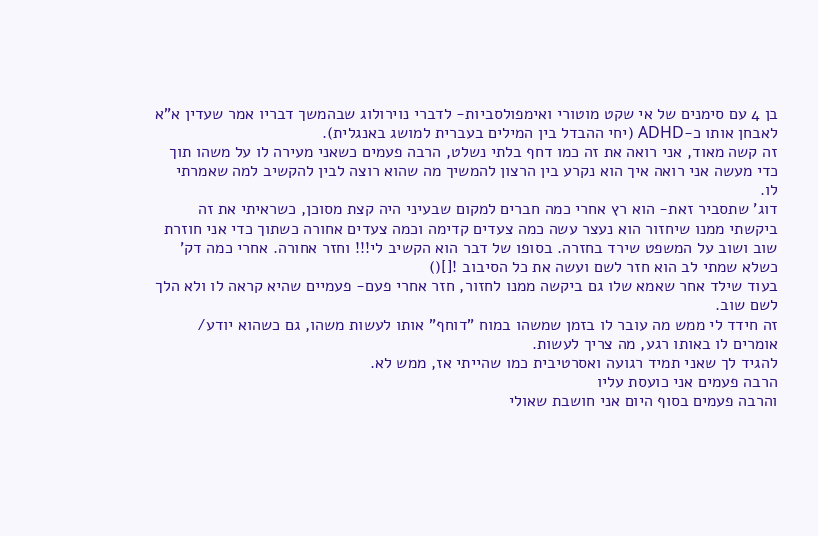בן 4 עם סימנים של אי שקט מוטורי ואימפולסביות- לדברי נוירולוג שבהמשך דבריו אמר שעדין א"א לאבחן אותו כ-ADHD (יחי ההבדל בין המילים בעברית למושג באנגלית).
זה קשה מאוד, אני רואה את זה כמו דחף בלתי נשלט, הרבה פעמים כשאני מעירה לו על משהו תוך כדי מעשה אני רואה איך הוא נקרע בין הרצון להמשיך מה שהוא רוצה לבין להקשיב למה שאמרתי לו.
דוג' שתסביר זאת- הוא רץ אחרי כמה חברים למקום שבעיני היה קצת מסוכן, כשראיתי את זה ביקשתי ממנו שיחזור הוא נעצר עשה כמה צעדים קדימה וכמה צעדים אחורה כשתוך כדי אני חוזרת שוב ושוב על המשפט שירד בחזרה. בסופו של דבר הוא הקשיב לי!!! וחזר אחורה. אחרי כמה דק' כשלא שמתי לב הוא חזר לשם ועשה את כל הסיבוב ![]()
בעוד שילד אחר שאמא שלו גם ביקשה ממנו לחזור, חזר אחרי פעם- פעמיים שהיא קראה לו ולא הלך לשם שוב.
זה חידד לי ממש מה עובר לו בזמן שמשהו במוח "דוחף" אותו לעשות משהו, גם כשהוא יודע/ אומרים לו באותו רגע, מה צריך לעשות.
להגיד לך שאני תמיד רגועה ואסרטיבית כמו שהייתי אז, ממש לא.
הרבה פעמים אני כועסת עליו
והרבה פעמים בסוף היום אני חושבת שאולי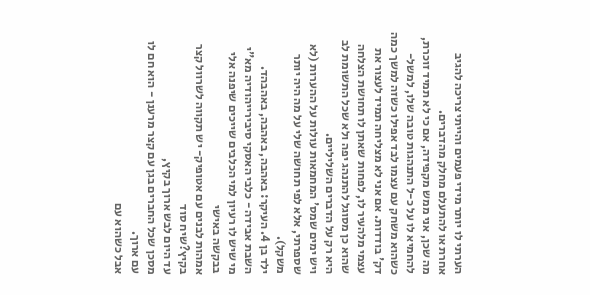הערתי לו יותר מידי פעמים והייתי צריכה להגיב אחרת או להתעלם מחלק מהדברים.
מה שכן, אני ממש מקפידה, אם כי לא תמיד זוכרת, להחמיא לו על כ-ל התנהגות טובה שלו, למשל- כשהוא משחק עם עצמו לבד אפילו כשזה למשך כמה דק' בודדות. אם אני לא מצליחה תמיד לעצור את עצמי מלהעיר לו, לפחות שאתן לו תחושת הצלחה שהוא כן מסוגל להתנהג יפה ולא שכל התשומת לב היא רק על הדברים השליליים.
ויש ימים שמס' המחמאות עולות על ההערות (לא שספרתי, אלא לפי תחושה שלי על מה היה יותר משקל).
ילד בן 4. העיקר: באהבה, באהבה, באהבהד.
השבת אבידה - כלבי האסקי סיבירייהודיה מא"י
מי שיש לו רעיון למי הכלבים שייכים שיפנה אלי בבקשה באישי
אמהות לבנים עם אטופיק- יש תקווה לשרוול קצר בקיץ?שיח סוד
עד היום לבש ארוך בקיץ,
מסכן שכל החברים בגן עם קצר מרענן - הוא חם לו עם ארוך.
אבל כשהוא עם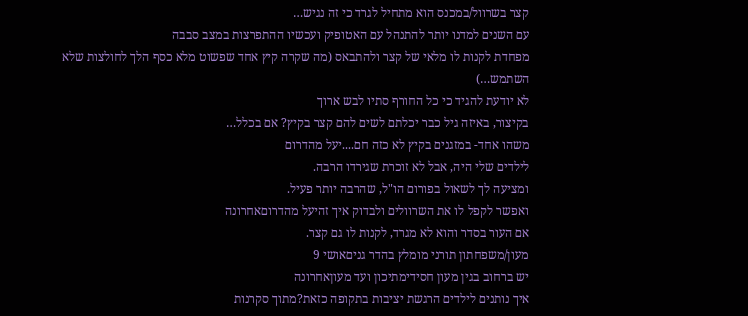קצר בשרוול/במכנס הוא מתחיל לגרד כי זה נגיש…
עם השנים למדנו יותר להתנהל עם האטופיק ועכשיו ההתפרצות במצב סבבה
מפחדת לקנות לו מלאי של קצר ולהתבאס (מה שקרה קיץ אחד שפשוט מלא כסף הלך לחולצות שלא השתמש…)
לא יודעת להגיד כי כל החורף סתיו לבש ארוך
בקיצור, באיזה גיל כבר יכלתם לשים להם קצר בקיץ? אם בכלל…
משהו אחד- במזגנים בקיץ לא כזה חם....יעל מהדרום
לילדים שלי היה, אבל לא זוכרת שגירדו הרבה.
ומציעה לך לשאול בפורום הו"ל, שהרבה יותר פעיל.
ואפשר לקפל לו את השרוולים ולבדוק איך זהיעל מהדרוםאחרונה
אם העור בסדר והוא לא מגרד, לקנות לו גם קצר.
מעון/משפחתון תורני מומלץ בהדר גניםאושי 9
יש ברחוב בגין מעון חסידימתיכון ועד מעוןאחרונה
איך נותנים לילדים הרגשת יציבות בתקופה כזאת?מתוך סקרנות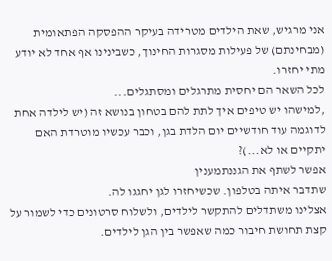אני מרגיש, שאת הילדים מטרידה בעיקר ההפסקה הפתאומית (מבחינתם) של פעילות מסגרות החינוך, כשבינינו אף אחד לא יודע מתי יחזרו.
לכל השאר הם יחסית מתרגלים ומסתגלים...
,למישהו יש טיפים איך לתת להם בטחון בנושא זה (יש לילדה אחת לדוגמה עוד חודשיים יום הלדת בגן, וכבר עכשיו מוטרדת האם יתקיים או לא...)?
אפשר לשתף את הגננתמענין
שתדבר איתה בטלפון. שכשיחזרו לגן יחגגו לה.
אצלינו משתדלים להתקשר לילדים, ולשלוח סרטונים כדי לשמור על קצת תחושת חיבור כמה שאפשר בין הגן לילדים.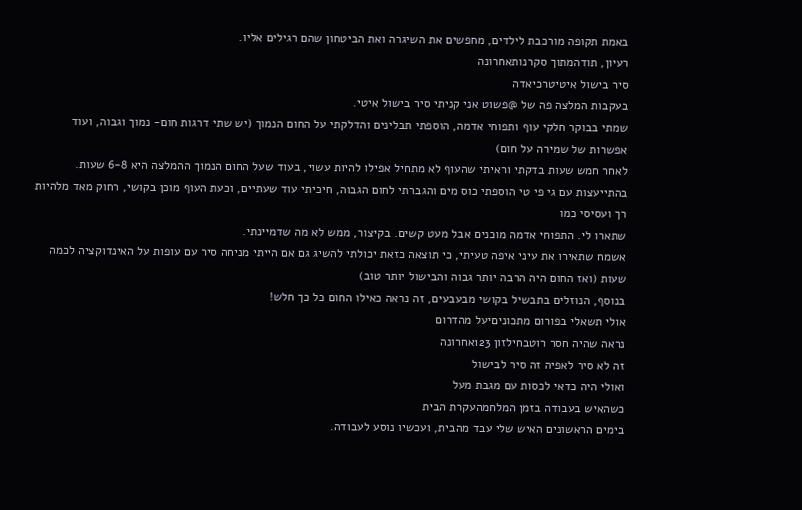באמת תקופה מורכבת לילדים, מחפשים את השיגרה ואת הביטחון שהם רגילים אליו.
רעיון, תודהמתוך סקרנותאחרונה
סיר בישול איטיטרכיאדה
בעקבות המלצה פה של @פשוט אני קניתי סיר בישול איטי.
שמתי בבוקר חלקי עוף ותפוחי אדמה, הוספתי תבלינים והדלקתי על החום הנמוך (יש שתי דרגות חום- נמוך וגבוה, ועוד אפשרות של שמירה על חום)
לאחר חמש שעות בדקתי וראיתי שהעוף לא מתחיל אפילו להיות עשוי, בעוד שעל החום הנמוך ההמלצה היא 6-8 שעות.
בהתייעצות עם גי פי טי הוספתי כוס מים והגברתי לחום הגבוה, חיכיתי עוד שעתיים, וכעת העוף מוכן בקושי, רחוק מאד מלהיות רך ועסיסי כמו
שתארו לי. התפוחי אדמה מוכנים אבל מעט קשים. בקיצור, ממש לא מה שדמיינתי.
אשמח שתאירו את עיני איפה טעיתי, כי תוצאה כזאת יכולתי להשיג גם אם הייתי מניחה סיר עם עופות על האינדוקציה לכמה שעות (ואז החום היה הרבה יותר גבוה והבישול יותר טוב)
בנוסף, הנוזלים בתבשיל בקושי מבעבעים, זה נראה כאילו החום כל כך חלש!
אולי תשאלי בפורום מתכוניםיעל מהדרום
נראה שהיה חסר רוטבחילזון 123אחרונה
זה לא סיר לאפיה זה סיר לבישול
ואולי היה כדאי לכסות עם מגבת מעל
כשהאיש בעבודה בזמן המלחמהעקרת הבית
בימים הראשונים האיש שלי עבד מהבית, ועכשיו נוסע לעבודה.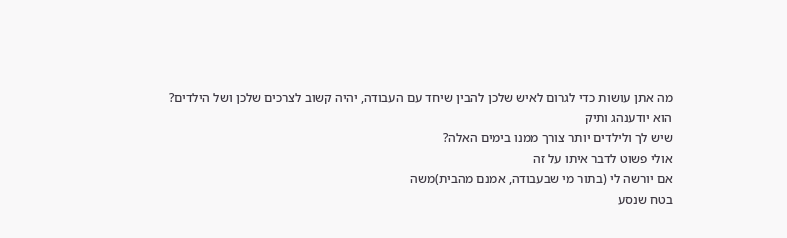מה אתן עושות כדי לגרום לאיש שלכן להבין שיחד עם העבודה, יהיה קשוב לצרכים שלכן ושל הילדים?
הוא יודענהג ותיק
שיש לך ולילדים יותר צורך ממנו בימים האלה?
אולי פשוט לדבר איתו על זה
אם יורשה לי (בתור מי שבעבודה, אמנם מהבית)משה
בטח שנסע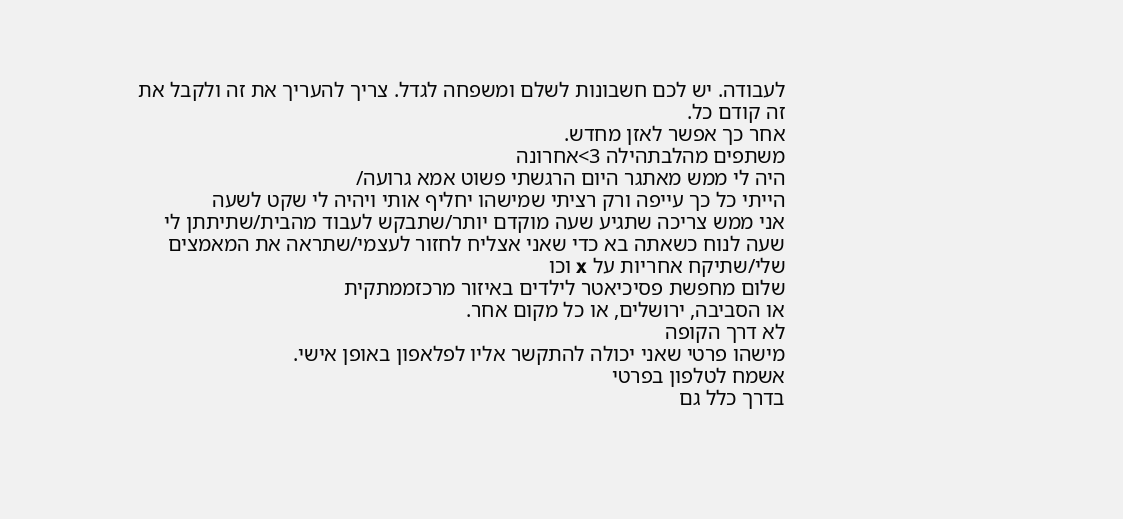לעבודה. יש לכם חשבונות לשלם ומשפחה לגדל. צריך להעריך את זה ולקבל את זה קודם כל.
אחר כך אפשר לאזן מחדש.
משתפים מהלבתהילה 3>אחרונה
היה לי ממש מאתגר היום הרגשתי פשוט אמא גרועה/
הייתי כל כך עייפה ורק רציתי שמישהו יחליף אותי ויהיה לי שקט לשעה
אני ממש צריכה שתגיע שעה מוקדם יותר/שתבקש לעבוד מהבית/שתיתתן לי שעה לנוח כשאתה בא כדי שאני אצליח לחזור לעצמי/שתראה את המאמצים שלי/שתיקח אחריות על x וכו
שלום מחפשת פסיכיאטר לילדים באיזור מרכזממתקית
או הסביבה, ירושלים, או כל מקום אחר.
לא דרך הקופה
מישהו פרטי שאני יכולה להתקשר אליו לפלאפון באופן אישי.
אשמח לטלפון בפרטי
בדרך כלל גם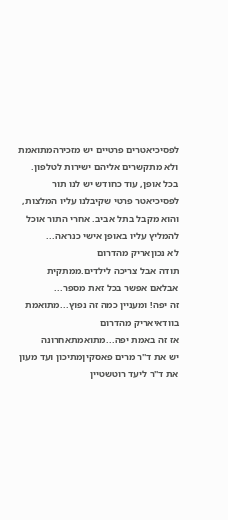לפסיכיאטרים פרטיים יש מזכירהמתואמת
ולא מתקשרים אליהם ישירות לטלפון.
בכל אופן, עוד כחודש יש לנו תור לפסיכיאטר פרטי שקיבלנו עליו המלצות, והוא מקבל בתל אביב. אחרי התור אוכל להמליץ עליו באופן אישי כנראה...
לא נכוןאריק מהדרום
תודה אבל צריכה לילדים.ממתקית
אבלאם אפשר בכל זאת מספר...
זה יפה! ומעניין כמה זה נפוץ...מתואמת
בוודאיאריק מהדרום
אז זה באמת יפה...מתואמתאחרונה
יש את ד''ר מרים פאסקיןמתיכון ועד מעון
את ד''ר ליעד רוטשטיין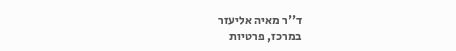ד''ר מאיה אליעזר
במרכז, פרטיות